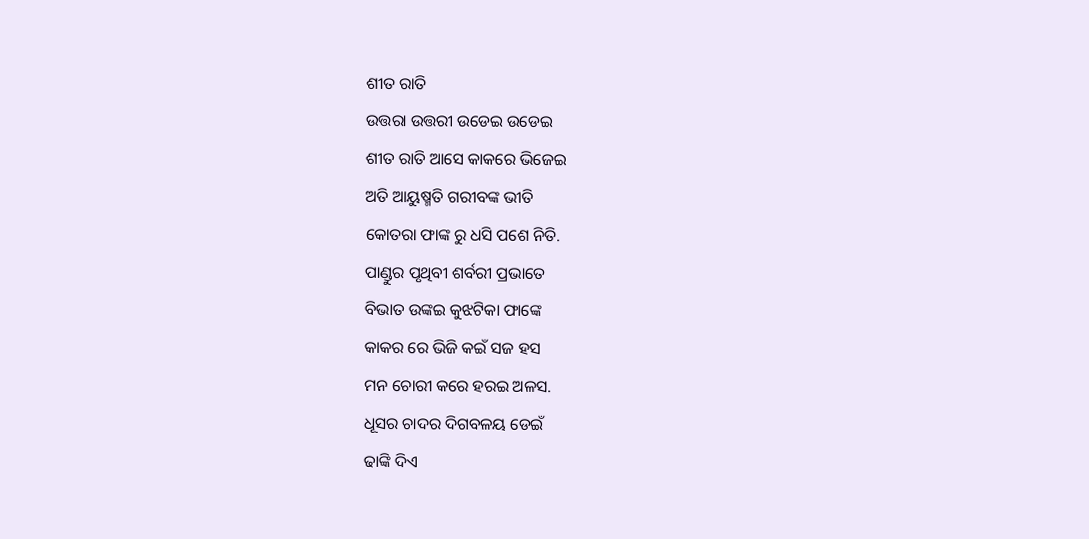ଶୀତ ରାତି
ଉତ୍ତରା ଉତ୍ତରୀ ଉଡେଇ ଉଡେଇ
ଶୀତ ରାତି ଆସେ କାକରେ ଭିଜେଇ
ଅତି ଆୟୁଷ୍ମତି ଗରୀବଙ୍କ ଭୀତି
କୋତରା ଫାଙ୍କ ରୁ ଧସି ପଶେ ନିତି.
ପାଣ୍ଡୁର ପୃଥିବୀ ଶର୍ବରୀ ପ୍ରଭାତେ
ବିଭାତ ଉଙ୍କଇ କୁଝଟିକା ଫାଙ୍କେ
କାକର ରେ ଭିଜି କଇଁ ସଜ ହସ
ମନ ଚୋରୀ କରେ ହରଇ ଅଳସ.
ଧୂସର ଚାଦର ଦିଗବଳୟ ଡେଇଁ
ଢାଙ୍କି ଦିଏ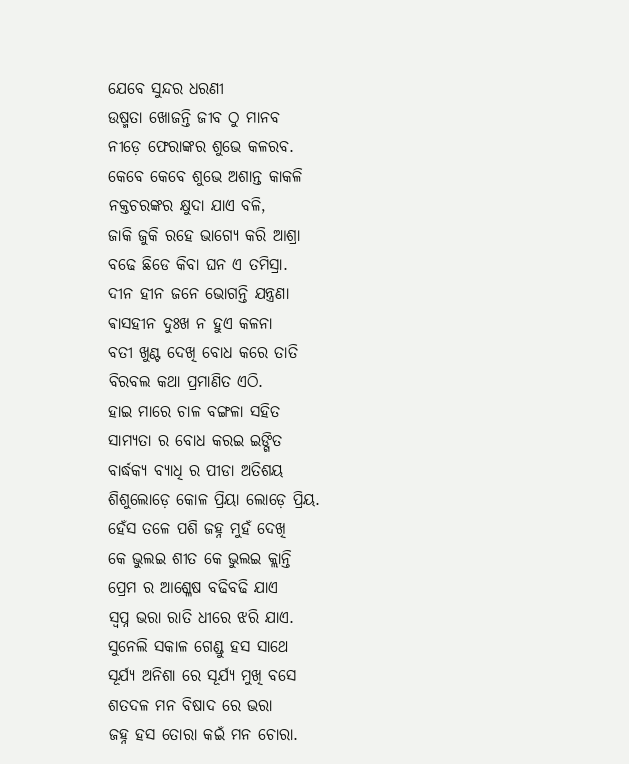ଯେବେ ସୁନ୍ଦର ଧରଣୀ
ଉଷ୍ମତା ଖୋଜନ୍ତି ଜୀବ ଠୁ ମାନବ
ନୀଡ଼େ ଫେରାଙ୍କର ଶୁଭେ କଳରବ.
କେବେ କେବେ ଶୁଭେ ଅଶାନ୍ତ କାକଳି
ନକ୍ତଚରଙ୍କର କ୍ଷୁଦା ଯାଏ ବଳି,
ଜାକି ଜୁକି ରହେ ଭାଗ୍ୟେ କରି ଆଶ୍ରା
ବଢେ ଛିଡେ କିବା ଘନ ଏ ତମିସ୍ରା.
ଦୀନ ହୀନ ଜନେ ଭୋଗନ୍ତି ଯନ୍ତ୍ରଣା
ଵାସହୀନ ଦୁଃଖ ନ ହୁଏ କଳନା
ବତୀ ଖୁଣ୍ଟ ଦେଖି ବୋଧ କରେ ତାତି
ବିରବଲ କଥା ପ୍ରମାଣିତ ଏଠି.
ହାଇ ମାରେ ଚାଳ ବଙ୍ଗଳା ସହିତ
ସାମ୍ୟତା ର ବୋଧ କରଇ ଇଙ୍ଗିତ
ବାର୍ଦ୍ଧକ୍ୟ ବ୍ୟାଧି ର ପୀଡା ଅତିଶୟ
ଶିଶୁଲୋଡ଼େ କୋଳ ପ୍ରିୟା ଲୋଡ଼େ ପ୍ରିୟ.
ହେଁସ ତଳେ ପଶି ଜହ୍ନ ମୁହଁ ଦେଖି
କେ ଭୁଲଇ ଶୀତ କେ ଭୁଲଇ କ୍ଲାନ୍ତି
ପ୍ରେମ ର ଆଶ୍ଳେଷ ବଢିବଢି ଯାଏ
ସ୍ୱପ୍ନ ଭରା ରାତି ଧୀରେ ଝରି ଯାଏ.
ସୁନେଲି ସକାଳ ଗେଣ୍ଡୁ ହସ ସାଥେ
ସୂର୍ଯ୍ୟ ଅନିଶା ରେ ସୂର୍ଯ୍ୟ ମୁଖି ବସେ
ଶତଦଳ ମନ ବିଷାଦ ରେ ଭରା
ଜହ୍ନ ହସ ତୋରା କଇଁ ମନ ଚୋରା.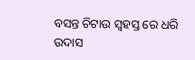ବସନ୍ତ ଚିଟାଉ ସ୍ୱହସ୍ତ ରେ ଧରି
ଉଦାସ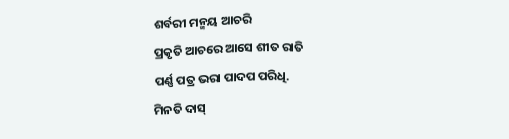ଶର୍ବରୀ ମନ୍ମୟ ଆଚରି
ପ୍ରକୃତି ଆଚରେ ଆସେ ଶୀତ ରାତି
ପର୍ଣ୍ଣ ପତ୍ର ଭରା ପାଦପ ପରିଧି.
ମିନତି ଦାସ୍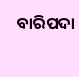ବାରିପଦା